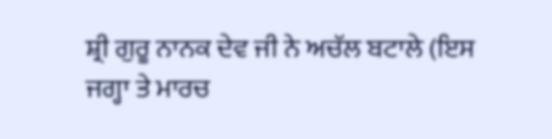ਸ਼੍ਰੀ ਗੁਰੂ ਨਾਨਕ ਦੇਵ ਜੀ ਨੇ ਅਚੱਲ ਬਟਾਲੇ (ਇਸ ਜਗ੍ਹਾ ਤੇ ਮਾਰਚ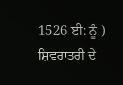1526 ਈ: ਨੂੰ ) ਸ਼ਿਵਰਾਤਰੀ ਦੇ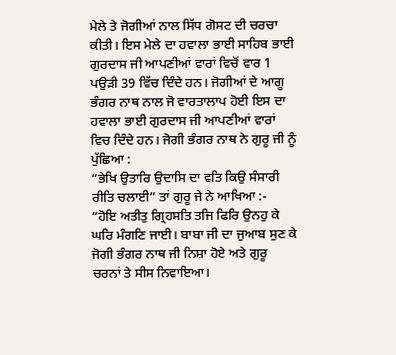ਮੇਲੇ ਤੇ ਜੋਗੀਆਂ ਨਾਲ ਸਿੱਧ ਗੋਸਟ ਦੀ ਚਰਚਾ ਕੀਤੀ। ਇਸ ਮੇਲੇ ਦਾ ਹਵਾਲਾ ਭਾਈ ਸਾਹਿਬ ਭਾਈ ਗੁਰਦਾਸ ਜੀ ਆਪਣੀਆਂ ਵਾਰਾਂ ਵਿਚੋਂ ਵਾਰ 1 ਪਉੜੀ 39 ਵਿੱਚ ਦਿੰਦੇ ਹਨ। ਜੋਗੀਆਂ ਦੇ ਆਗੂ ਭੰਗਰ ਨਾਥ ਨਾਲ ਜੋ ਵਾਰਤਾਲਾਪ ਹੋਈ ਇਸ ਦਾ ਹਵਾਲਾ ਭਾਈ ਗੁਰਦਾਸ ਜੀ ਆਪਣੀਆਂ ਵਾਰਾਂ ਵਿਚ ਦਿੰਦੇ ਹਨ। ਜੋਗੀ ਭੰਗਰ ਨਾਥ ਨੇ ਗੁਰੂ ਜੀ ਨੂੰ ਪੁੱਛਿਆ :
“ਭੇਖਿ ਉਤਾਰਿ ਉਦਾਸਿ ਦਾ ਵਤਿ ਕਿਉ ਸੰਸਾਰੀ ਰੀਤਿ ਚਲਾਈ” ਤਾਂ ਗੁਰੂ ਜੇ ਨੇ ਆਖਿਆ :-
“ਹੋਇ ਅਤੀਤੁ ਗ੍ਰਿਹਸਤਿ ਤਜਿ ਫਿਰਿ ਉਨਹੁ ਕੇ ਘਰਿ ਮੰਗਣਿ ਜਾਈ। ਬਾਬਾ ਜੀ ਦਾ ਜੁਆਬ ਸੁਣ ਕੇ ਜੋਗੀ ਭੰਗਰ ਨਾਥ ਜੀ ਨਿਸ਼ਾ ਹੋਏ ਅਤੇ ਗੁਰੂ ਚਰਨਾਂ ਤੇ ਸੀਸ ਨਿਵਾਇਆ।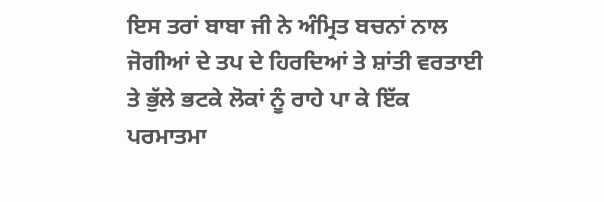ਇਸ ਤਰਾਂ ਬਾਬਾ ਜੀ ਨੇ ਅੰਮ੍ਰਿਤ ਬਚਨਾਂ ਨਾਲ ਜੋਗੀਆਂ ਦੇ ਤਪ ਦੇ ਹਿਰਦਿਆਂ ਤੇ ਸ਼ਾਂਤੀ ਵਰਤਾਈ ਤੇ ਭੁੱਲੇ ਭਟਕੇ ਲੋਕਾਂ ਨੂੰ ਰਾਹੇ ਪਾ ਕੇ ਇੱਕ ਪਰਮਾਤਮਾ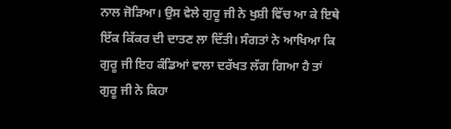ਨਾਲ ਜੋੜਿਆ। ਉਸ ਵੇਲੇ ਗੁਰੂ ਜੀ ਨੇ ਖੁਸ਼ੀ ਵਿੱਚ ਆ ਕੇ ਇਥੇ ਇੱਕ ਕਿੱਕਰ ਦੀ ਦਾਤਣ ਲਾ ਦਿੱਤੀ। ਸੰਗਤਾਂ ਨੇ ਆਖਿਆ ਕਿ ਗੁਰੂ ਜੀ ਇਹ ਕੰਡਿਆਂ ਵਾਲਾ ਦਰੱਖਤ ਲੱਗ ਗਿਆ ਹੈ ਤਾਂ ਗੁਰੂ ਜੀ ਨੇ ਕਿਹਾ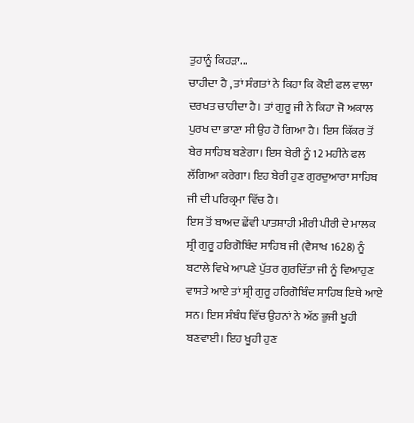ਤੁਹਾਨੂੰ ਕਿਹੜਾ...
ਚਾਹੀਦਾ ਹੈ , ਤਾਂ ਸੰਗਤਾਂ ਨੇ ਕਿਹਾ ਕਿ ਕੋਈ ਫਲ ਵਾਲਾ ਦਰਖਤ ਚਾਹੀਦਾ ਹੈ। ਤਾਂ ਗੁਰੂ ਜੀ ਨੇ ਕਿਹਾ ਜੋ ਅਕਾਲ ਪੁਰਖ ਦਾ ਭਾਣਾ ਸੀ ਉਹ ਹੋ ਗਿਆ ਹੈ। ਇਸ ਕਿੱਕਰ ਤੋਂ ਬੇਰ ਸਾਹਿਬ ਬਣੇਗਾ। ਇਸ ਬੇਰੀ ਨੂੰ 12 ਮਹੀਨੇ ਫਲ ਲੱਗਿਆ ਕਰੇਗਾ। ਇਹ ਬੇਰੀ ਹੁਣ ਗੁਰਦੁਆਰਾ ਸਾਹਿਬ ਜੀ ਦੀ ਪਰਿਕ੍ਰਮਾ ਵਿੱਚ ਹੈ।
ਇਸ ਤੋਂ ਬਾਅਦ ਛੇਂਵੀ ਪਾਤਸ਼ਾਹੀ ਮੀਰੀ ਪੀਰੀ ਦੇ ਮਾਲਕ ਸ਼੍ਰੀ ਗੁਰੂ ਹਰਿਗੋਬਿੰਦ ਸਾਹਿਬ ਜੀ (ਵੈਸਾਖ 1628) ਨੂੰ ਬਟਾਲੇ ਵਿਖੇ ਆਪਣੇ ਪੁੱਤਰ ਗੁਰਦਿੱਤਾ ਜੀ ਨੂੰ ਵਿਆਹੁਣ ਵਾਸਤੇ ਆਏ ਤਾਂ ਸ਼੍ਰੀ ਗੁਰੂ ਹਰਿਗੋਬਿੰਦ ਸਾਹਿਬ ਇਥੇ ਆਏ ਸਨ। ਇਸ ਸੰਬੰਧ ਵਿੱਚ ਉਹਨਾਂ ਨੇ ਅੱਠ ਭੁਜੀ ਖੂਹੀ ਬਣਵਾਈ। ਇਹ ਖੂਹੀ ਹੁਣ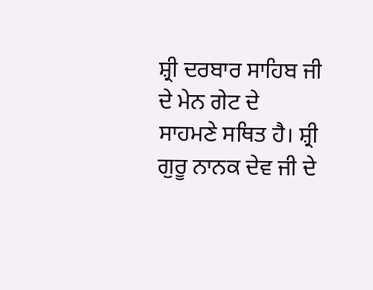ਸ਼੍ਰੀ ਦਰਬਾਰ ਸਾਹਿਬ ਜੀ ਦੇ ਮੇਨ ਗੇਟ ਦੇ ਸਾਹਮਣੇ ਸਥਿਤ ਹੈ। ਸ਼੍ਰੀ ਗੁਰੂ ਨਾਨਕ ਦੇਵ ਜੀ ਦੇ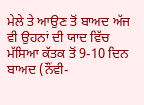ਮੇਲੇ ਤੇ ਆਉਣ ਤੋਂ ਬਾਅਦ ਅੱਜ ਵੀ ਉਹਨਾਂ ਦੀ ਯਾਦ ਵਿੱਚ ਮੱਸਿਆ ਕੱਤਕ ਤੋਂ 9-10 ਦਿਨ ਬਾਅਦ (ਨੌਂਵੀ-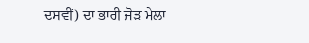ਦਸਵੀਂ) ਦਾ ਭਾਰੀ ਜੋੜ ਮੇਲਾ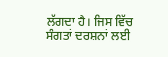ਲੱਗਦਾ ਹੈ। ਜਿਸ ਵਿੱਚ ਸੰਗਤਾਂ ਦਰਸ਼ਨਾਂ ਲਈ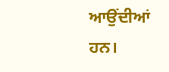ਆਉਂਦੀਆਂ ਹਨ।